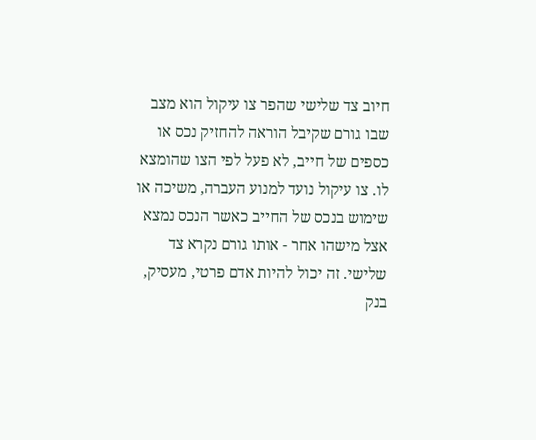חיוב צד שלישי שהפר צו עיקול הוא מצב שבו גורם שקיבל הוראה להחזיק נכס או כספים של חייב, לא פעל לפי הצו שהומצא לו. צו עיקול נועד למנוע העברה, משיכה או שימוש בנכס של החייב כאשר הנכס נמצא אצל מישהו אחר - אותו גורם נקרא צד שלישי. זה יכול להיות אדם פרטי, מעסיק, בנק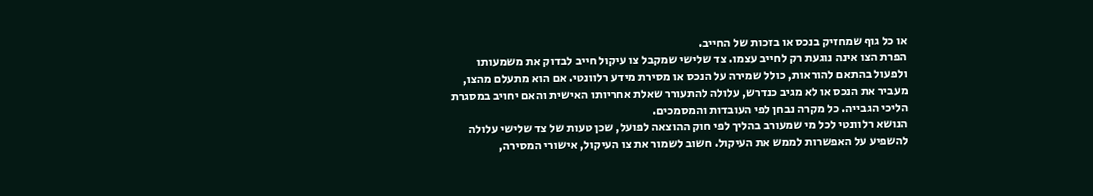או כל גוף שמחזיק בנכס או בזכות של החייב.
הפרת הצו אינה נוגעת רק לחייב עצמו. צד שלישי שמקבל צו עיקול חייב לבדוק את משמעותו ולפעול בהתאם להוראות, כולל שמירה על הנכס או מסירת מידע רלוונטי. אם הוא מתעלם מהצו, מעביר את הנכס או לא מגיב כנדרש, עלולה להתעורר שאלת אחריותו האישית והאם יחויב במסגרת הליכי הגבייה. כל מקרה נבחן לפי העובדות והמסמכים.
הנושא רלוונטי לכל מי שמעורב בהליך לפי חוק ההוצאה לפועל, שכן טעות של צד שלישי עלולה להשפיע על האפשרות לממש את העיקול. חשוב לשמור את צו העיקול, אישורי המסירה,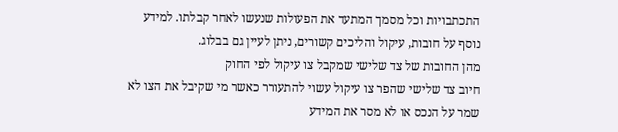התכתבויות וכל מסמך המתעד את הפעולות שנעשו לאחר קבלתו. למידע נוסף על חובות, עיקול והליכים קשורים, ניתן לעיין גם בבלוג.
מהן החובות של צד שלישי שמקבל צו עיקול לפי החוק
חיוב צד שלישי שהפר צו עיקול עשוי להתעורר כאשר מי שקיבל את הצו לא שמר על הנכס או לא מסר את המידע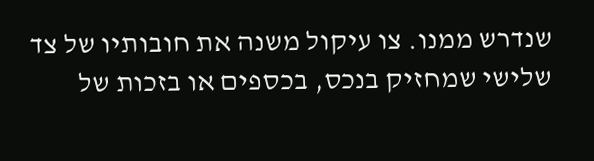שנדרש ממנו. צו עיקול משנה את חובותיו של צד שלישי שמחזיק בנכס, בכספים או בזכות של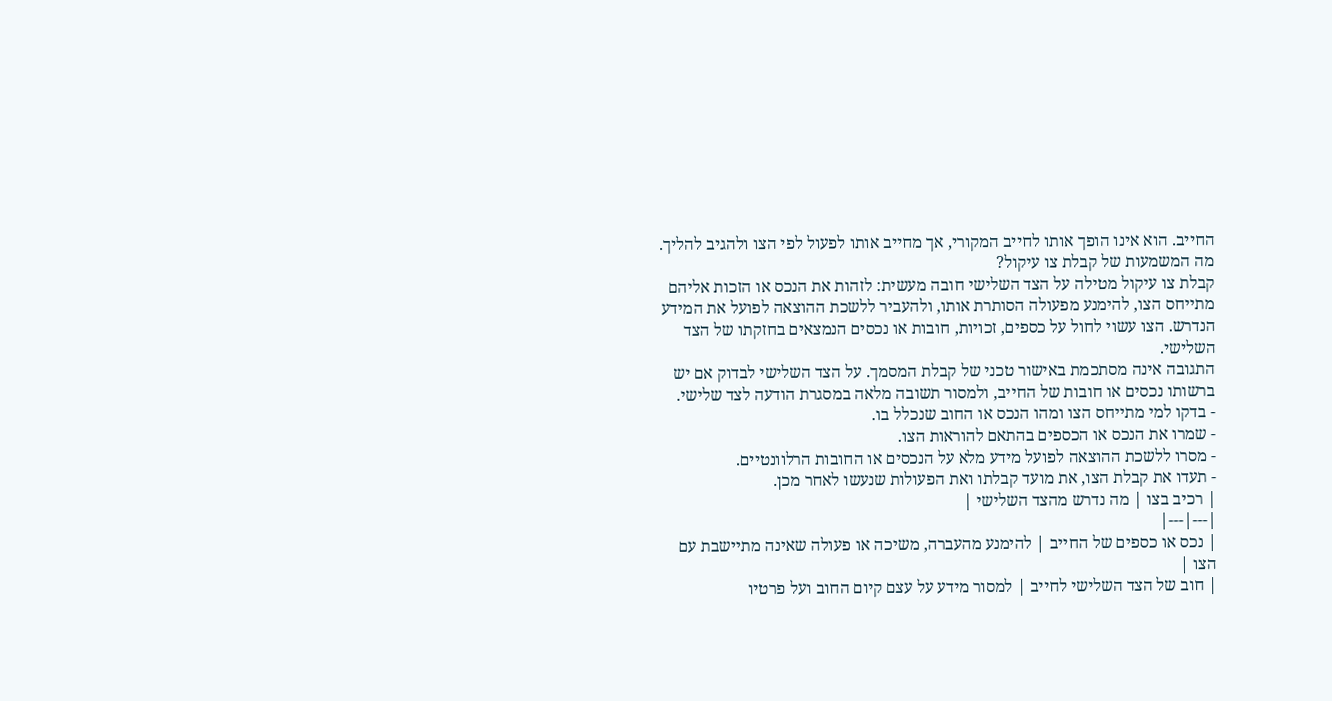החייב. הוא אינו הופך אותו לחייב המקורי, אך מחייב אותו לפעול לפי הצו ולהגיב להליך.
מה המשמעות של קבלת צו עיקול?
קבלת צו עיקול מטילה על הצד השלישי חובה מעשית: לזהות את הנכס או הזכות אליהם מתייחס הצו, להימנע מפעולה הסותרת אותו, ולהעביר ללשכת ההוצאה לפועל את המידע הנדרש. הצו עשוי לחול על כספים, זכויות, חובות או נכסים הנמצאים בחזקתו של הצד השלישי.
התגובה אינה מסתכמת באישור טכני של קבלת המסמך. על הצד השלישי לבדוק אם יש ברשותו נכסים או חובות של החייב, ולמסור תשובה מלאה במסגרת הודעה לצד שלישי.
- בדקו למי מתייחס הצו ומהו הנכס או החוב שנכלל בו.
- שמרו את הנכס או הכספים בהתאם להוראות הצו.
- מסרו ללשכת ההוצאה לפועל מידע מלא על הנכסים או החובות הרלוונטיים.
- תעדו את קבלת הצו, את מועד קבלתו ואת הפעולות שנעשו לאחר מכן.
| רכיב בצו | מה נדרש מהצד השלישי |
|---|---|
| נכס או כספים של החייב | להימנע מהעברה, משיכה או פעולה שאינה מתיישבת עם הצו |
| חוב של הצד השלישי לחייב | למסור מידע על עצם קיום החוב ועל פרטיו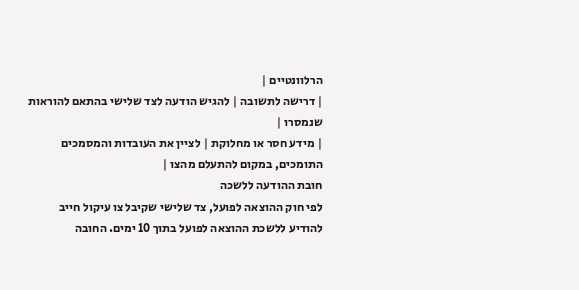הרלוונטיים |
| דרישה לתשובה | להגיש הודעה לצד שלישי בהתאם להוראות שנמסרו |
| מידע חסר או מחלוקת | לציין את העובדות והמסמכים התומכים, במקום להתעלם מהצו |
חובת ההודעה ללשכה
לפי חוק ההוצאה לפועל, צד שלישי שקיבל צו עיקול חייב להודיע ללשכת ההוצאה לפועל בתוך 10 ימים. החובה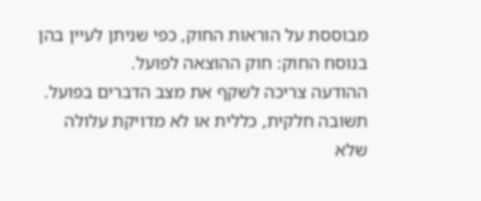מבוססת על הוראות החוק, כפי שניתן לעיין בהן בנוסח החוק: חוק ההוצאה לפועל.
ההודעה צריכה לשקף את מצב הדברים בפועל. תשובה חלקית, כללית או לא מדויקת עלולה שלא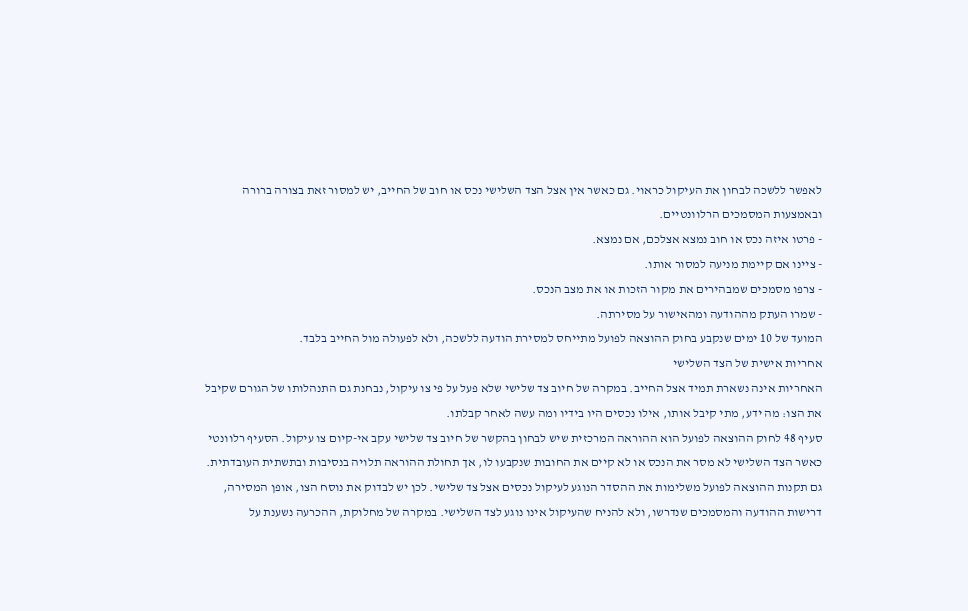לאפשר ללשכה לבחון את העיקול כראוי. גם כאשר אין אצל הצד השלישי נכס או חוב של החייב, יש למסור זאת בצורה ברורה ובאמצעות המסמכים הרלוונטיים.
- פרטו איזה נכס או חוב נמצא אצלכם, אם נמצא.
- ציינו אם קיימת מניעה למסור אותו.
- צרפו מסמכים שמבהירים את מקור הזכות או את מצב הנכס.
- שמרו העתק מההודעה ומהאישור על מסירתה.
המועד של 10 ימים שנקבע בחוק ההוצאה לפועל מתייחס למסירת הודעה ללשכה, ולא לפעולה מול החייב בלבד.
אחריות אישית של הצד השלישי
האחריות אינה נשארת תמיד אצל החייב. במקרה של חיוב צד שלישי שלא פעל על פי צו עיקול, נבחנת גם התנהלותו של הגורם שקיבל את הצו: מה ידע, מתי קיבל אותו, אילו נכסים היו בידיו ומה עשה לאחר קבלתו.
סעיף 48 לחוק ההוצאה לפועל הוא ההוראה המרכזית שיש לבחון בהקשר של חיוב צד שלישי עקב אי-קיום צו עיקול. הסעיף רלוונטי כאשר הצד השלישי לא מסר את הנכס או לא קיים את החובות שנקבעו לו, אך תחולת ההוראה תלויה בנסיבות ובתשתית העובדתית.
גם תקנות ההוצאה לפועל משלימות את ההסדר הנוגע לעיקול נכסים אצל צד שלישי. לכן יש לבדוק את נוסח הצו, אופן המסירה, דרישות ההודעה והמסמכים שנדרשו, ולא להניח שהעיקול אינו נוגע לצד השלישי. במקרה של מחלוקת, ההכרעה נשענת על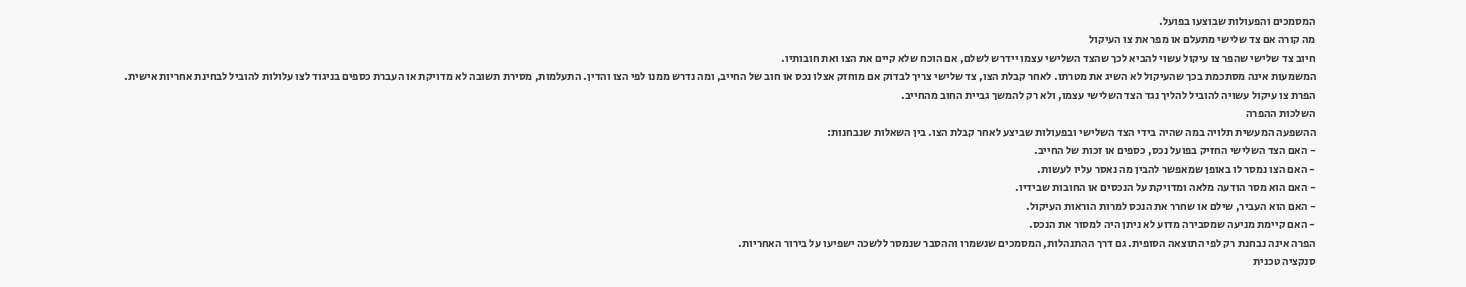המסמכים והפעולות שבוצעו בפועל.
מה קורה אם צד שלישי מתעלם או מפר את צו העיקול
חיוב צד שלישי שהפר צו עיקול עשוי להביא לכך שהצד השלישי עצמו יידרש לשלם, אם הוכח שלא קיים את הצו ואת חובותיו.
המשמעות אינה מסתכמת בכך שהעיקול לא השיג את מטרתו. לאחר קבלת הצו, צד שלישי צריך לבדוק אם מוחזק אצלו נכס או חוב של החייב, ומה נדרש ממנו לפי הצו והדין. התעלמות, מסירת תשובה לא מדויקת או העברת כספים בניגוד לצו עלולות להוביל לבחינת אחריות אישית.
הפרת צו עיקול עשויה להוביל להליך נגד הצד השלישי עצמו, ולא רק להמשך גביית החוב מהחייב.
השלכות ההפרה
ההשפעה המעשית תלויה במה שהיה בידי הצד השלישי ובפעולות שביצע לאחר קבלת הצו. בין השאלות שנבחנות:
- האם הצד השלישי החזיק בפועל נכס, כספים או זכות של החייב.
- האם הצו נמסר לו באופן שמאפשר להבין מה נאסר עליו לעשות.
- האם הוא מסר הודעה מלאה ומדויקת על הנכסים או החובות שבידיו.
- האם הוא העביר, שילם או שחרר את הנכס למרות הוראות העיקול.
- האם קיימת מניעה שמסבירה מדוע לא ניתן היה למסור את הנכס.
הפרה אינה נבחנת רק לפי התוצאה הסופית. גם דרך ההתנהלות, המסמכים שנשמרו וההסבר שנמסר ללשכה ישפיעו על בירור האחריות.
סנקציה טכנית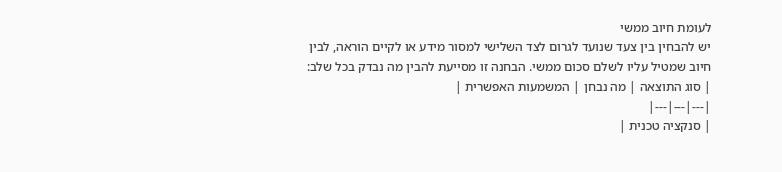לעומת חיוב ממשי
יש להבחין בין צעד שנועד לגרום לצד השלישי למסור מידע או לקיים הוראה, לבין חיוב שמטיל עליו לשלם סכום ממשי. הבחנה זו מסייעת להבין מה נבדק בכל שלב:
| סוג התוצאה | מה נבחן | המשמעות האפשרית |
|---|---|---|
| סנקציה טכנית |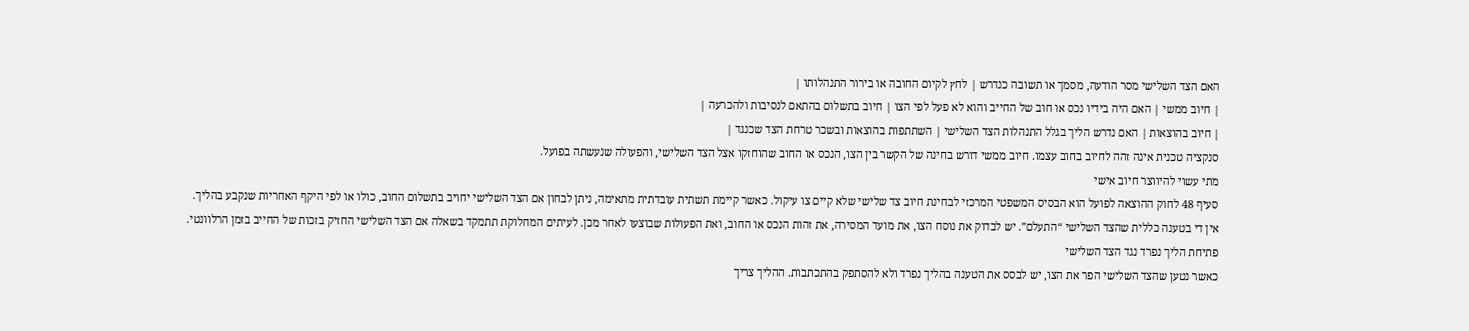האם הצד השלישי מסר הודעה, מסמך או תשובה כנדרש | לחץ לקיום החובה או בירור התנהלותו |
| חיוב ממשי | האם היה בידיו נכס או חוב של החייב והוא לא פעל לפי הצו | חיוב בתשלום בהתאם לנסיבות ולהכרעה |
| חיוב בהוצאות | האם נדרש הליך בגלל התנהלות הצד השלישי | השתתפות בהוצאות ובשכר טרחת הצד שכנגד |
סנקציה טכנית אינה זהה לחיוב בחוב עצמו. חיוב ממשי דורש בחינה של הקשר בין הצו, הנכס או החוב שהוחזקו אצל הצד השלישי, והפעולה שנעשתה בפועל.
מתי עשוי להיווצר חיוב אישי
סעיף 48 לחוק ההוצאה לפועל הוא הבסיס המשפטי המרכזי לבחינת חיוב צד שלישי שלא קיים צו עיקול. כאשר קיימת תשתית עובדתית מתאימה, ניתן לבחון אם הצד השלישי יחויב בתשלום החוב, כולו או לפי היקף האחריות שנקבע בהליך.
אין די בטענה כללית שהצד השלישי “התעלם”. יש לבדוק את נוסח הצו, את מועד המסירה, את זהות הנכס או החוב, ואת הפעולות שבוצעו לאחר מכן. לעיתים המחלוקת תתמקד בשאלה אם הצד השלישי החזיק בזכות של החייב בזמן הרלוונטי.
פתיחת הליך נפרד נגד הצד השלישי
כאשר נטען שהצד השלישי הפר את הצו, יש לבסס את הטענה בהליך נפרד ולא להסתפק בהתכתבות. ההליך צריך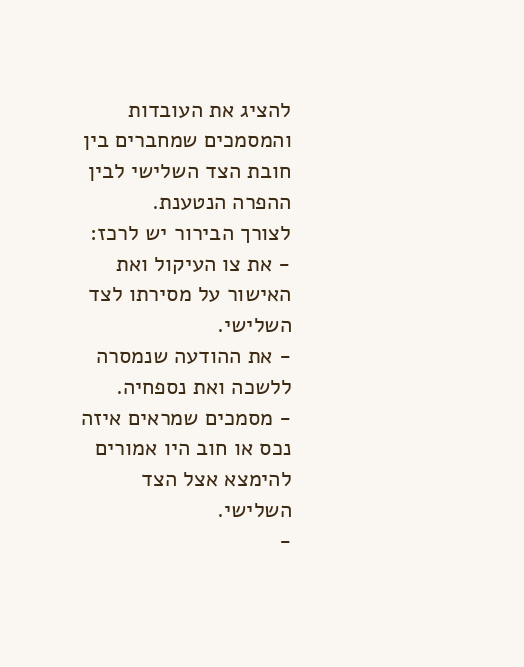להציג את העובדות והמסמכים שמחברים בין חובת הצד השלישי לבין ההפרה הנטענת.
לצורך הבירור יש לרכז:
- את צו העיקול ואת האישור על מסירתו לצד השלישי.
- את ההודעה שנמסרה ללשכה ואת נספחיה.
- מסמכים שמראים איזה נכס או חוב היו אמורים להימצא אצל הצד השלישי.
-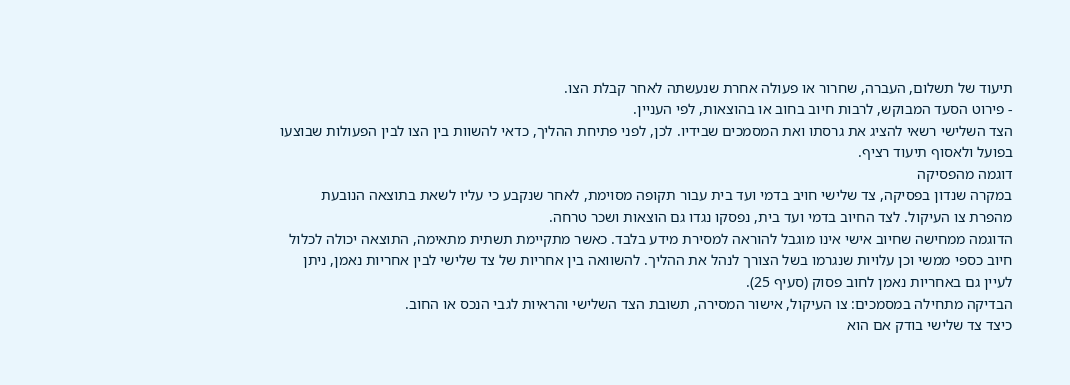תיעוד של תשלום, העברה, שחרור או פעולה אחרת שנעשתה לאחר קבלת הצו.
- פירוט הסעד המבוקש, לרבות חיוב בחוב או בהוצאות, לפי העניין.
הצד השלישי רשאי להציג את גרסתו ואת המסמכים שבידיו. לכן, לפני פתיחת ההליך, כדאי להשוות בין הצו לבין הפעולות שבוצעו בפועל ולאסוף תיעוד רציף.
דוגמה מהפסיקה
במקרה שנדון בפסיקה, צד שלישי חויב בדמי ועד בית עבור תקופה מסוימת, לאחר שנקבע כי עליו לשאת בתוצאה הנובעת מהפרת צו העיקול. לצד החיוב בדמי ועד בית, נפסקו נגדו גם הוצאות ושכר טרחה.
הדוגמה ממחישה שחיוב אישי אינו מוגבל להוראה למסירת מידע בלבד. כאשר מתקיימת תשתית מתאימה, התוצאה יכולה לכלול חיוב כספי ממשי וכן עלויות שנגרמו בשל הצורך לנהל את ההליך. להשוואה בין אחריות של צד שלישי לבין אחריות נאמן, ניתן לעיין גם באחריות נאמן לחוב פסוק (סעיף 25).
הבדיקה מתחילה במסמכים: צו העיקול, אישור המסירה, תשובת הצד השלישי והראיות לגבי הנכס או החוב.
כיצד צד שלישי בודק אם הוא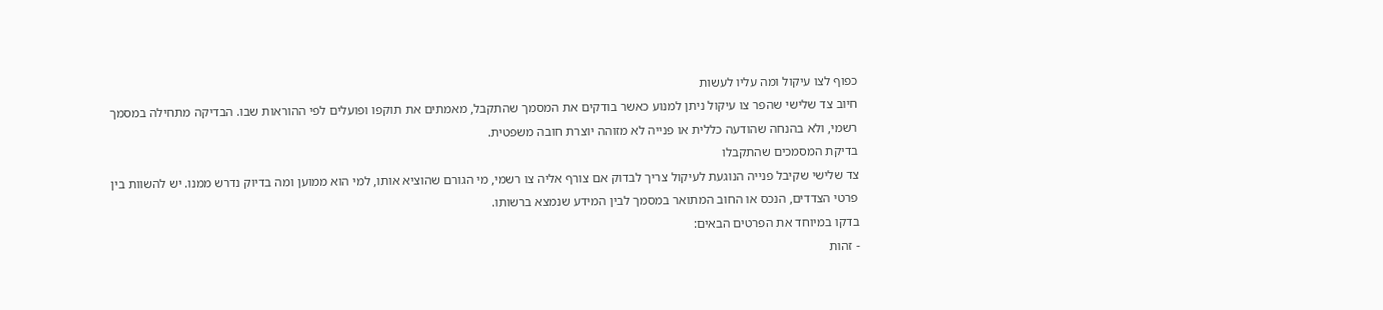כפוף לצו עיקול ומה עליו לעשות
חיוב צד שלישי שהפר צו עיקול ניתן למנוע כאשר בודקים את המסמך שהתקבל, מאמתים את תוקפו ופועלים לפי ההוראות שבו. הבדיקה מתחילה במסמך רשמי, ולא בהנחה שהודעה כללית או פנייה לא מזוהה יוצרת חובה משפטית.
בדיקת המסמכים שהתקבלו
צד שלישי שקיבל פנייה הנוגעת לעיקול צריך לבדוק אם צורף אליה צו רשמי, מי הגורם שהוציא אותו, למי הוא ממוען ומה בדיוק נדרש ממנו. יש להשוות בין פרטי הצדדים, הנכס או החוב המתואר במסמך לבין המידע שנמצא ברשותו.
בדקו במיוחד את הפרטים הבאים:
- זהות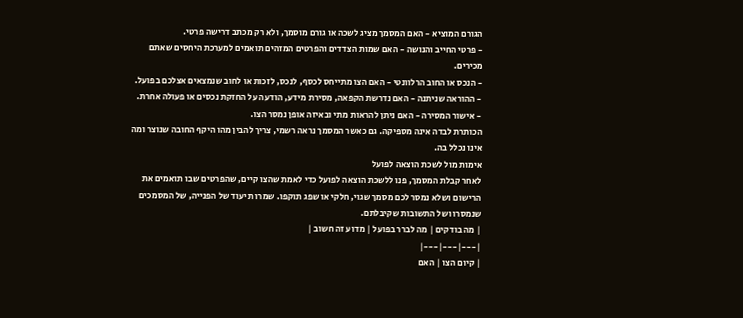הגורם המוציא - האם המסמך מציג לשכה או גורם מוסמך, ולא רק מכתב דרישה פרטי.
- פרטי החייב והנושה - האם שמות הצדדים והפרטים המזהים תואמים למערכת היחסים שאתם מכירים.
- הנכס או החוב הרלוונטי - האם הצו מתייחס לכסף, לנכס, לזכות או לחוב שנמצאים אצלכם בפועל.
- ההוראה שניתנה - האם נדרשת הקפאה, מסירת מידע, הודעה על החזקת נכסים או פעולה אחרת.
- אישור המסירה - האם ניתן להראות מתי ובאיזה אופן נמסר הצו.
הכותרת לבדה אינה מספיקה. גם כאשר המסמך נראה רשמי, צריך להבין מהו היקף החובה שנוצר ומה אינו נכלל בה.
אימות מול לשכת הוצאה לפועל
לאחר קבלת המסמך, פנו ללשכת הוצאה לפועל כדי לאמת שהצו קיים, שהפרטים שבו תואמים את הרישום ושלא נמסר לכם מסמך שגוי, חלקי או שפג תוקפו. שמרו תיעוד של הפנייה, של המסמכים שנמסרו ושל התשובות שקיבלתם.
| מה בודקים | מה לברר בפועל | מדוע זה חשוב |
|---|---|---|
| קיום הצו | האם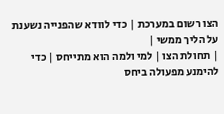הצו רשום במערכת | כדי לוודא שהפנייה נשענת על הליך ממשי |
| תחולת הצו | למי ולמה הוא מתייחס | כדי להימנע מפעולה ביחס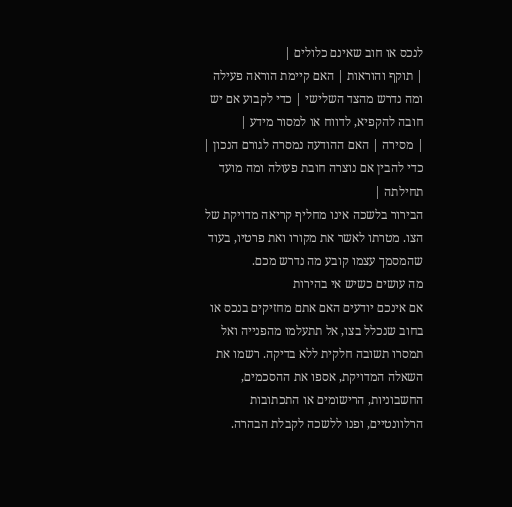לנכס או חוב שאינם כלולים |
| תוקף והוראות | האם קיימת הוראה פעילה ומה נדרש מהצד השלישי | כדי לקבוע אם יש חובה להקפיא, לדווח או למסור מידע |
| מסירה | האם ההודעה נמסרה לגורם הנכון | כדי להבין אם נוצרה חובת פעולה ומה מועד תחילתה |
הבירור בלשכה אינו מחליף קריאה מדויקת של הצו. מטרתו לאשר את מקורו ואת פרטיו, בעוד שהמסמך עצמו קובע מה נדרש מכם.
מה עושים כשיש אי בהירות
אם אינכם יודעים האם אתם מחזיקים בנכס או בחוב שנכלל בצו, אל תתעלמו מהפנייה ואל תמסרו תשובה חלקית ללא בדיקה. רשמו את השאלה המדויקת, אספו את ההסכמים, החשבוניות, הרישומים או התכתובות הרלוונטיים, ופנו ללשכה לקבלת הבהרה.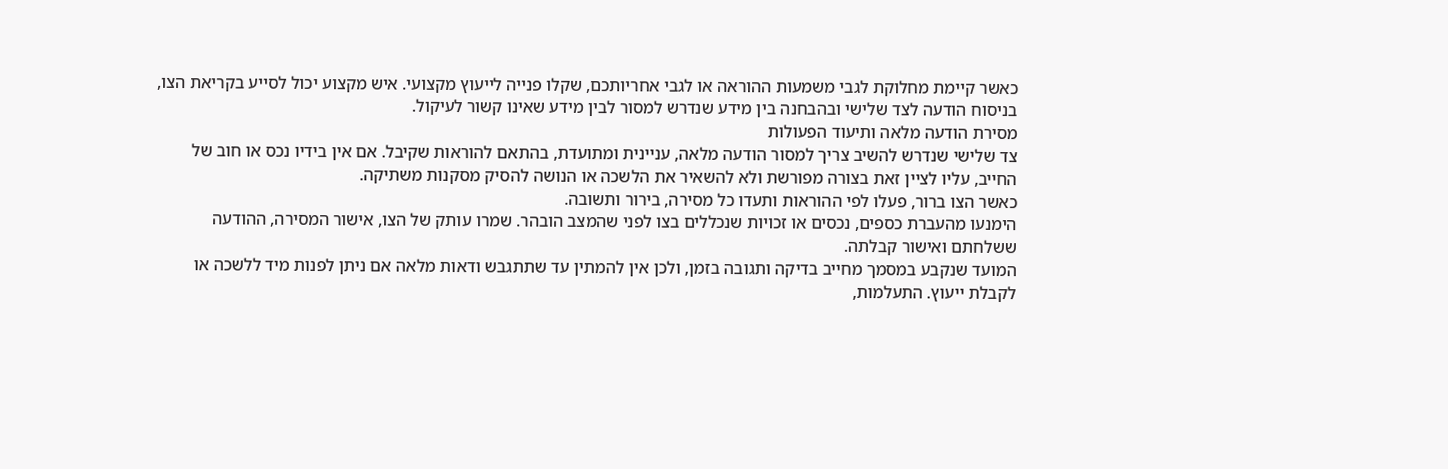כאשר קיימת מחלוקת לגבי משמעות ההוראה או לגבי אחריותכם, שקלו פנייה לייעוץ מקצועי. איש מקצוע יכול לסייע בקריאת הצו, בניסוח הודעה לצד שלישי ובהבחנה בין מידע שנדרש למסור לבין מידע שאינו קשור לעיקול.
מסירת הודעה מלאה ותיעוד הפעולות
צד שלישי שנדרש להשיב צריך למסור הודעה מלאה, עניינית ומתועדת, בהתאם להוראות שקיבל. אם אין בידיו נכס או חוב של החייב, עליו לציין זאת בצורה מפורשת ולא להשאיר את הלשכה או הנושה להסיק מסקנות משתיקה.
כאשר הצו ברור, פעלו לפי ההוראות ותעדו כל מסירה, בירור ותשובה.
הימנעו מהעברת כספים, נכסים או זכויות שנכללים בצו לפני שהמצב הובהר. שמרו עותק של הצו, אישור המסירה, ההודעה ששלחתם ואישור קבלתה.
המועד שנקבע במסמך מחייב בדיקה ותגובה בזמן, ולכן אין להמתין עד שתתגבש ודאות מלאה אם ניתן לפנות מיד ללשכה או לקבלת ייעוץ. התעלמות,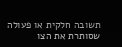תשובה חלקית או פעולה שסותרת את הצו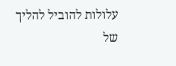עלולות להוביל להליך של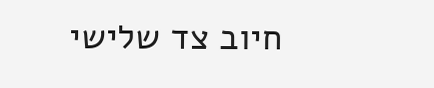חיוב צד שלישי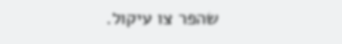שהפר צו עיקול.